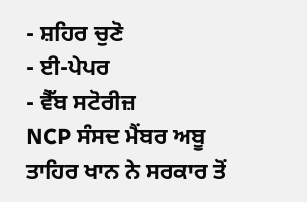- ਸ਼ਹਿਰ ਚੁਣੋ
- ਈ-ਪੇਪਰ
- ਵੈੱਬ ਸਟੋਰੀਜ਼
NCP ਸੰਸਦ ਮੈਂਬਰ ਅਬੂ ਤਾਹਿਰ ਖਾਨ ਨੇ ਸਰਕਾਰ ਤੋਂ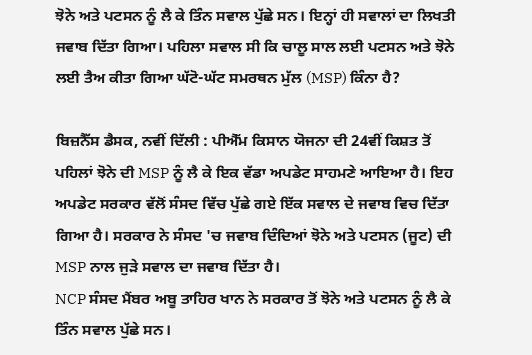ਝੋਨੇ ਅਤੇ ਪਟਸਨ ਨੂੰ ਲੈ ਕੇ ਤਿੰਨ ਸਵਾਲ ਪੁੱਛੇ ਸਨ। ਇਨ੍ਹਾਂ ਹੀ ਸਵਾਲਾਂ ਦਾ ਲਿਖਤੀ ਜਵਾਬ ਦਿੱਤਾ ਗਿਆ। ਪਹਿਲਾ ਸਵਾਲ ਸੀ ਕਿ ਚਾਲੂ ਸਾਲ ਲਈ ਪਟਸਨ ਅਤੇ ਝੋਨੇ ਲਈ ਤੈਅ ਕੀਤਾ ਗਿਆ ਘੱਟੋ-ਘੱਟ ਸਮਰਥਨ ਮੁੱਲ (MSP) ਕਿੰਨਾ ਹੈ?

ਬਿਜ਼ਨੈੱਸ ਡੈਸਕ, ਨਵੀਂ ਦਿੱਲੀ : ਪੀਐੱਮ ਕਿਸਾਨ ਯੋਜਨਾ ਦੀ 24ਵੀਂ ਕਿਸ਼ਤ ਤੋਂ ਪਹਿਲਾਂ ਝੋਨੇ ਦੀ MSP ਨੂੰ ਲੈ ਕੇ ਇਕ ਵੱਡਾ ਅਪਡੇਟ ਸਾਹਮਣੇ ਆਇਆ ਹੈ। ਇਹ ਅਪਡੇਟ ਸਰਕਾਰ ਵੱਲੋਂ ਸੰਸਦ ਵਿੱਚ ਪੁੱਛੇ ਗਏ ਇੱਕ ਸਵਾਲ ਦੇ ਜਵਾਬ ਵਿਚ ਦਿੱਤਾ ਗਿਆ ਹੈ। ਸਰਕਾਰ ਨੇ ਸੰਸਦ 'ਚ ਜਵਾਬ ਦਿੰਦਿਆਂ ਝੋਨੇ ਅਤੇ ਪਟਸਨ (ਜੂਟ) ਦੀ MSP ਨਾਲ ਜੁੜੇ ਸਵਾਲ ਦਾ ਜਵਾਬ ਦਿੱਤਾ ਹੈ।
NCP ਸੰਸਦ ਮੈਂਬਰ ਅਬੂ ਤਾਹਿਰ ਖਾਨ ਨੇ ਸਰਕਾਰ ਤੋਂ ਝੋਨੇ ਅਤੇ ਪਟਸਨ ਨੂੰ ਲੈ ਕੇ ਤਿੰਨ ਸਵਾਲ ਪੁੱਛੇ ਸਨ।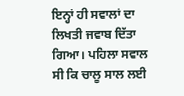ਇਨ੍ਹਾਂ ਹੀ ਸਵਾਲਾਂ ਦਾ ਲਿਖਤੀ ਜਵਾਬ ਦਿੱਤਾ ਗਿਆ। ਪਹਿਲਾ ਸਵਾਲ ਸੀ ਕਿ ਚਾਲੂ ਸਾਲ ਲਈ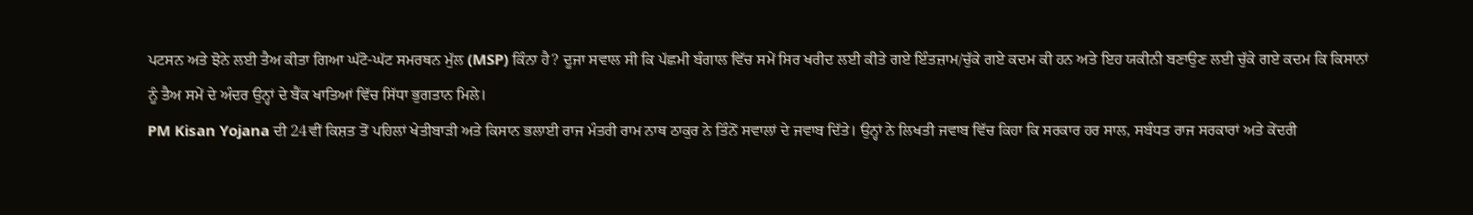ਪਟਸਨ ਅਤੇ ਝੋਨੇ ਲਈ ਤੈਅ ਕੀਤਾ ਗਿਆ ਘੱਟੋ-ਘੱਟ ਸਮਰਥਨ ਮੁੱਲ (MSP) ਕਿੰਨਾ ਹੈ? ਦੂਜਾ ਸਵਾਲ ਸੀ ਕਿ ਪੱਛਮੀ ਬੰਗਾਲ ਵਿੱਚ ਸਮੇਂ ਸਿਰ ਖਰੀਦ ਲਈ ਕੀਤੇ ਗਏ ਇੰਤਜ਼ਾਮ/ਚੁੱਕੇ ਗਏ ਕਦਮ ਕੀ ਹਨ ਅਤੇ ਇਹ ਯਕੀਨੀ ਬਣਾਉਣ ਲਈ ਚੁੱਕੇ ਗਏ ਕਦਮ ਕਿ ਕਿਸਾਨਾਂ ਨੂੰ ਤੈਅ ਸਮੇਂ ਦੇ ਅੰਦਰ ਉਨ੍ਹਾਂ ਦੇ ਬੈਂਕ ਖਾਤਿਆਂ ਵਿੱਚ ਸਿੱਧਾ ਭੁਗਤਾਨ ਮਿਲੇ।
PM Kisan Yojana ਦੀ 24ਵੀਂ ਕਿਸ਼ਤ ਤੋਂ ਪਹਿਲਾਂ ਖੇਤੀਬਾੜੀ ਅਤੇ ਕਿਸਾਨ ਭਲਾਈ ਰਾਜ ਮੰਤਰੀ ਰਾਮ ਨਾਥ ਠਾਕੁਰ ਨੇ ਤਿੰਨੋਂ ਸਵਾਲਾਂ ਦੇ ਜਵਾਬ ਦਿੱਤੇ। ਉਨ੍ਹਾਂ ਨੇ ਲਿਖਤੀ ਜਵਾਬ ਵਿੱਚ ਕਿਹਾ ਕਿ ਸਰਕਾਰ ਹਰ ਸਾਲ, ਸਬੰਧਤ ਰਾਜ ਸਰਕਾਰਾਂ ਅਤੇ ਕੇਂਦਰੀ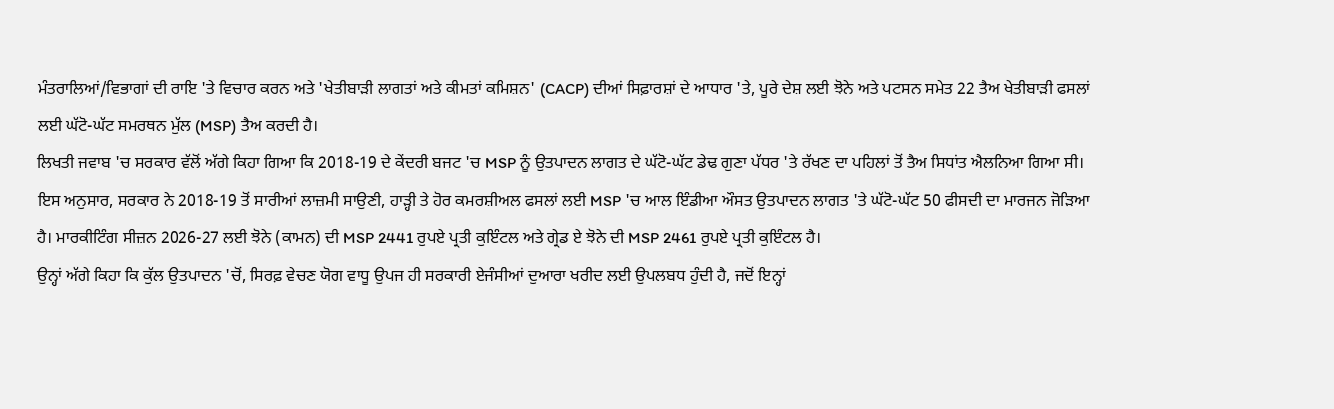ਮੰਤਰਾਲਿਆਂ/ਵਿਭਾਗਾਂ ਦੀ ਰਾਇ 'ਤੇ ਵਿਚਾਰ ਕਰਨ ਅਤੇ 'ਖੇਤੀਬਾੜੀ ਲਾਗਤਾਂ ਅਤੇ ਕੀਮਤਾਂ ਕਮਿਸ਼ਨ' (CACP) ਦੀਆਂ ਸਿਫ਼ਾਰਸ਼ਾਂ ਦੇ ਆਧਾਰ 'ਤੇ, ਪੂਰੇ ਦੇਸ਼ ਲਈ ਝੋਨੇ ਅਤੇ ਪਟਸਨ ਸਮੇਤ 22 ਤੈਅ ਖੇਤੀਬਾੜੀ ਫਸਲਾਂ ਲਈ ਘੱਟੋ-ਘੱਟ ਸਮਰਥਨ ਮੁੱਲ (MSP) ਤੈਅ ਕਰਦੀ ਹੈ।
ਲਿਖਤੀ ਜਵਾਬ 'ਚ ਸਰਕਾਰ ਵੱਲੋਂ ਅੱਗੇ ਕਿਹਾ ਗਿਆ ਕਿ 2018-19 ਦੇ ਕੇਂਦਰੀ ਬਜਟ 'ਚ MSP ਨੂੰ ਉਤਪਾਦਨ ਲਾਗਤ ਦੇ ਘੱਟੋ-ਘੱਟ ਡੇਢ ਗੁਣਾ ਪੱਧਰ 'ਤੇ ਰੱਖਣ ਦਾ ਪਹਿਲਾਂ ਤੋਂ ਤੈਅ ਸਿਧਾਂਤ ਐਲਨਿਆ ਗਿਆ ਸੀ। ਇਸ ਅਨੁਸਾਰ, ਸਰਕਾਰ ਨੇ 2018-19 ਤੋਂ ਸਾਰੀਆਂ ਲਾਜ਼ਮੀ ਸਾਉਣੀ, ਹਾੜ੍ਹੀ ਤੇ ਹੋਰ ਕਮਰਸ਼ੀਅਲ ਫਸਲਾਂ ਲਈ MSP 'ਚ ਆਲ ਇੰਡੀਆ ਔਸਤ ਉਤਪਾਦਨ ਲਾਗਤ 'ਤੇ ਘੱਟੋ-ਘੱਟ 50 ਫੀਸਦੀ ਦਾ ਮਾਰਜਨ ਜੋੜਿਆ ਹੈ। ਮਾਰਕੀਟਿੰਗ ਸੀਜ਼ਨ 2026-27 ਲਈ ਝੋਨੇ (ਕਾਮਨ) ਦੀ MSP 2441 ਰੁਪਏ ਪ੍ਰਤੀ ਕੁਇੰਟਲ ਅਤੇ ਗ੍ਰੇਡ ਏ ਝੋਨੇ ਦੀ MSP 2461 ਰੁਪਏ ਪ੍ਰਤੀ ਕੁਇੰਟਲ ਹੈ।
ਉਨ੍ਹਾਂ ਅੱਗੇ ਕਿਹਾ ਕਿ ਕੁੱਲ ਉਤਪਾਦਨ 'ਚੋਂ, ਸਿਰਫ਼ ਵੇਚਣ ਯੋਗ ਵਾਧੂ ਉਪਜ ਹੀ ਸਰਕਾਰੀ ਏਜੰਸੀਆਂ ਦੁਆਰਾ ਖਰੀਦ ਲਈ ਉਪਲਬਧ ਹੁੰਦੀ ਹੈ, ਜਦੋਂ ਇਨ੍ਹਾਂ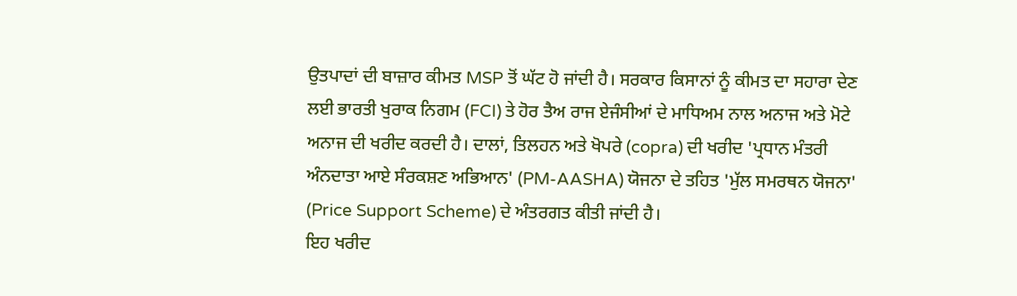ਉਤਪਾਦਾਂ ਦੀ ਬਾਜ਼ਾਰ ਕੀਮਤ MSP ਤੋਂ ਘੱਟ ਹੋ ਜਾਂਦੀ ਹੈ। ਸਰਕਾਰ ਕਿਸਾਨਾਂ ਨੂੰ ਕੀਮਤ ਦਾ ਸਹਾਰਾ ਦੇਣ ਲਈ ਭਾਰਤੀ ਖੁਰਾਕ ਨਿਗਮ (FCI) ਤੇ ਹੋਰ ਤੈਅ ਰਾਜ ਏਜੰਸੀਆਂ ਦੇ ਮਾਧਿਅਮ ਨਾਲ ਅਨਾਜ ਅਤੇ ਮੋਟੇ ਅਨਾਜ ਦੀ ਖਰੀਦ ਕਰਦੀ ਹੈ। ਦਾਲਾਂ, ਤਿਲਹਨ ਅਤੇ ਖੋਪਰੇ (copra) ਦੀ ਖਰੀਦ 'ਪ੍ਰਧਾਨ ਮੰਤਰੀ ਅੰਨਦਾਤਾ ਆਏ ਸੰਰਕਸ਼ਣ ਅਭਿਆਨ' (PM-AASHA) ਯੋਜਨਾ ਦੇ ਤਹਿਤ 'ਮੁੱਲ ਸਮਰਥਨ ਯੋਜਨਾ' (Price Support Scheme) ਦੇ ਅੰਤਰਗਤ ਕੀਤੀ ਜਾਂਦੀ ਹੈ।
ਇਹ ਖਰੀਦ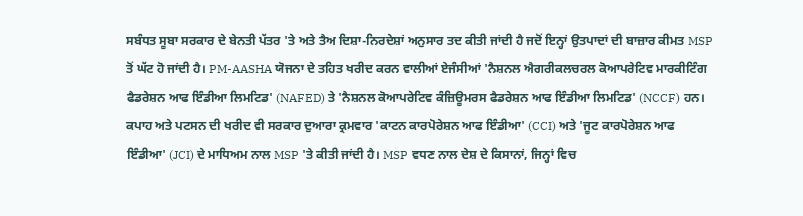ਸਬੰਧਤ ਸੂਬਾ ਸਰਕਾਰ ਦੇ ਬੇਨਤੀ ਪੱਤਰ 'ਤੇ ਅਤੇ ਤੈਅ ਦਿਸ਼ਾ-ਨਿਰਦੇਸ਼ਾਂ ਅਨੁਸਾਰ ਤਦ ਕੀਤੀ ਜਾਂਦੀ ਹੈ ਜਦੋਂ ਇਨ੍ਹਾਂ ਉਤਪਾਦਾਂ ਦੀ ਬਾਜ਼ਾਰ ਕੀਮਤ MSP ਤੋਂ ਘੱਟ ਹੋ ਜਾਂਦੀ ਹੈ। PM-AASHA ਯੋਜਨਾ ਦੇ ਤਹਿਤ ਖਰੀਦ ਕਰਨ ਵਾਲੀਆਂ ਏਜੰਸੀਆਂ 'ਨੈਸ਼ਨਲ ਐਗਰੀਕਲਚਰਲ ਕੋਆਪਰੇਟਿਵ ਮਾਰਕੀਟਿੰਗ ਫੈਡਰੇਸ਼ਨ ਆਫ ਇੰਡੀਆ ਲਿਮਟਿਡ' (NAFED) ਤੇ 'ਨੈਸ਼ਨਲ ਕੋਆਪਰੇਟਿਵ ਕੰਜ਼ਿਊਮਰਸ ਫੈਡਰੇਸ਼ਨ ਆਫ ਇੰਡੀਆ ਲਿਮਟਿਡ' (NCCF) ਹਨ।
ਕਪਾਹ ਅਤੇ ਪਟਸਨ ਦੀ ਖਰੀਦ ਵੀ ਸਰਕਾਰ ਦੁਆਰਾ ਕ੍ਰਮਵਾਰ 'ਕਾਟਨ ਕਾਰਪੋਰੇਸ਼ਨ ਆਫ ਇੰਡੀਆ' (CCI) ਅਤੇ 'ਜੂਟ ਕਾਰਪੋਰੇਸ਼ਨ ਆਫ ਇੰਡੀਆ' (JCI) ਦੇ ਮਾਧਿਅਮ ਨਾਲ MSP 'ਤੇ ਕੀਤੀ ਜਾਂਦੀ ਹੈ। MSP ਵਧਣ ਨਾਲ ਦੇਸ਼ ਦੇ ਕਿਸਾਨਾਂ, ਜਿਨ੍ਹਾਂ ਵਿਚ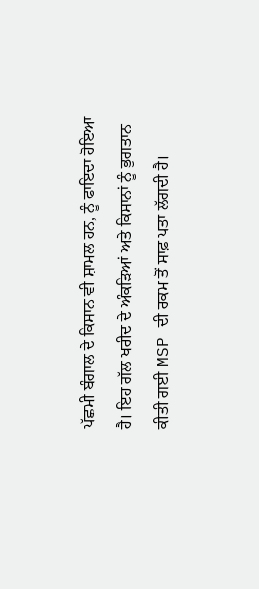ਪੱਛਮੀ ਬੰਗਾਲ ਦੇ ਕਿਸਾਨ ਵੀ ਸ਼ਾਮਲ ਹਨ, ਨੂੰ ਫਾਇਦਾ ਹੋਇਆ ਹੈ। ਇਹ ਗੱਲ ਖਰੀਦ ਦੇ ਅੰਕੜਿਆਂ ਅਤੇ ਕਿਸਾਨਾਂ ਨੂੰ ਭੁਗਤਾਨ ਕੀਤੀ ਗਈ MSP ਦੀ ਰਕਮ ਤੋਂ ਸਾਫ਼ ਪਤਾ ਲੱਗਦੀ ਹੈ।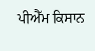ਪੀਐੱਮ ਕਿਸਾਨ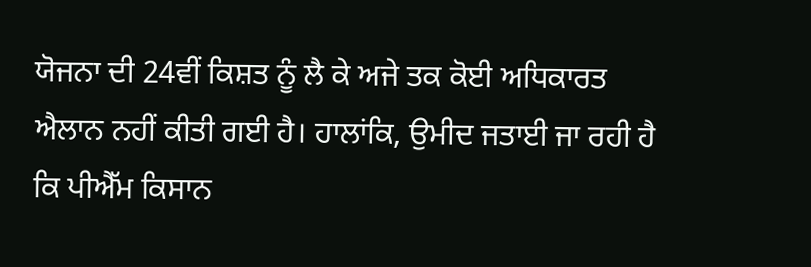ਯੋਜਨਾ ਦੀ 24ਵੀਂ ਕਿਸ਼ਤ ਨੂੰ ਲੈ ਕੇ ਅਜੇ ਤਕ ਕੋਈ ਅਧਿਕਾਰਤ ਐਲਾਨ ਨਹੀਂ ਕੀਤੀ ਗਈ ਹੈ। ਹਾਲਾਂਕਿ, ਉਮੀਦ ਜਤਾਈ ਜਾ ਰਹੀ ਹੈ ਕਿ ਪੀਐੱਮ ਕਿਸਾਨ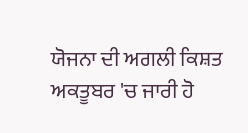ਯੋਜਨਾ ਦੀ ਅਗਲੀ ਕਿਸ਼ਤ ਅਕਤੂਬਰ 'ਚ ਜਾਰੀ ਹੋ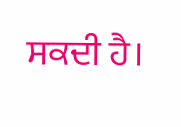ਸਕਦੀ ਹੈ।